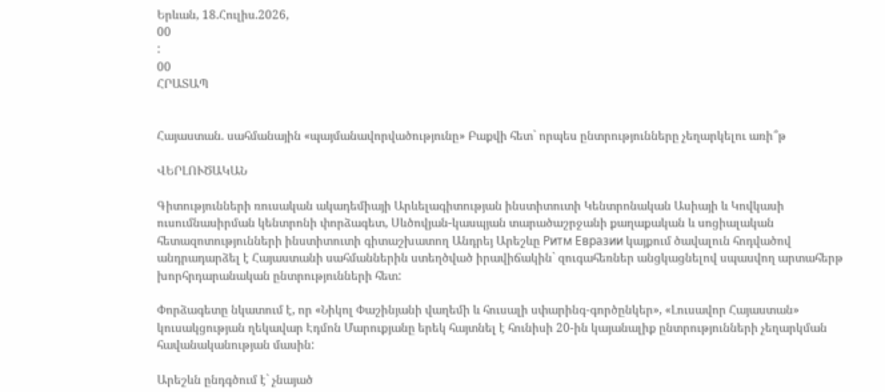Երևան, 18.Հուլիս.2026,
00
:
00
ՀՐԱՏԱՊ


Հայաստան. սահմանային «պայմանավորվածությունը» Բաքվի հետ` որպես ընտրությունները չեղարկելու առի՞թ

ՎԵՐԼՈՒԾԱԿԱՆ

Գիտությունների ռուսական ակադեմիայի Արևելագիտության ինստիտուտի Կենտրոնական Ասիայի և Կովկասի ուսումնասիրման կենտրոնի փորձագետ, Սևծովյան-կասպյան տարածաշրջանի քաղաքական և սոցիալական հետազոտությունների ինստիտուտի գիտաշխատող Անդրեյ Արեշևը Ритм Евразии կայքում ծավալուն հոդվածով անդրադարձել է Հայաստանի սահմաններին ստեղծված իրավիճակին` զուգահեռներ անցկացնելով սպասվող արտահերթ խորհրդարանական ընտրությունների հետ:

Փորձագետը նկատում է, որ «Նիկոլ Փաշինյանի վաղեմի և հուսալի սփարինգ-գործընկեր», «Լուսավոր Հայաստան» կուսակցության ղեկավար Էդմոն Մարուքյանը երեկ հայտնել է հունիսի 20-ին կայանալիք ընտրությունների չեղարկման հավանականության մասին:

Արեշևն ընդգծում է` չնայած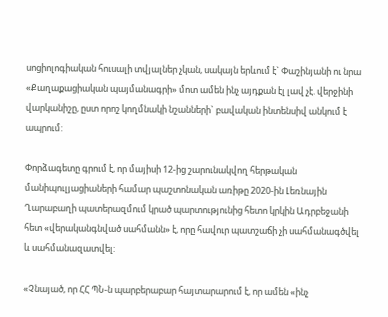սոցիոլոգիական հուսալի տվյալներ չկան, սակայն երևում է` Փաշինյանի ու նրա «Քաղաքացիական պայմանագրի» մոտ ամեն ինչ այդքան էլ լավ չէ. վերջինի վարկանիշը, ըստ որոշ կողմնակի նշանների` բավական ինտենսիվ անկում է ապրում:

Փորձագետը գրում է, որ մայիսի 12-ից շարունակվող հերթական մանիպուլյացիաների համար պաշտոնական առիթը 2020-ին Լեռնային Ղարաբաղի պատերազմում կրած պարտությունից հետո կրկին Ադրբեջանի հետ «վերականգնված սահմանն» է, որը հավուր պատշաճի չի սահմանագծվել և սահմանազատվել:

«Չնայած, որ ՀՀ ՊՆ-ն պարբերաբար հայտարարում է, որ ամեն «ինչ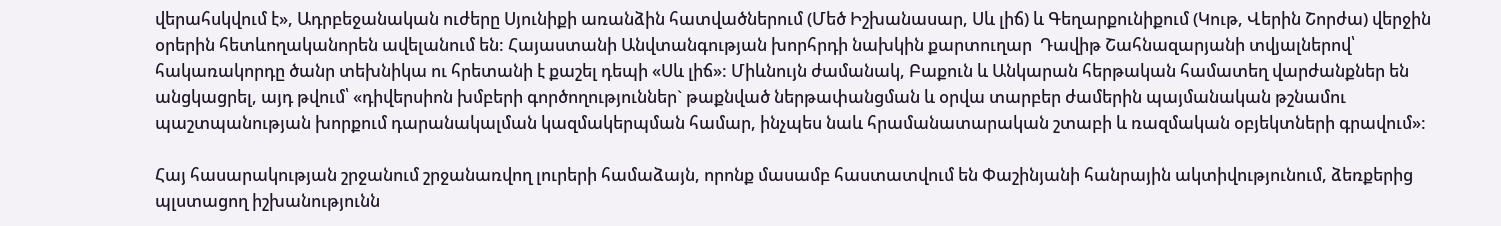վերահսկվում է», Ադրբեջանական ուժերը Սյունիքի առանձին հատվածներում (Մեծ Իշխանասար, Սև լիճ) և Գեղարքունիքում (Կութ, Վերին Շորժա) վերջին օրերին հետևողականորեն ավելանում են: Հայաստանի Անվտանգության խորհրդի նախկին քարտուղար  Դավիթ Շահնազարյանի տվյալներով՝ հակառակորդը ծանր տեխնիկա ու հրետանի է քաշել դեպի «Սև լիճ»: Միևնույն ժամանակ, Բաքուն և Անկարան հերթական համատեղ վարժանքներ են անցկացրել, այդ թվում՝ «դիվերսիոն խմբերի գործողություններ` թաքնված ներթափանցման և օրվա տարբեր ժամերին պայմանական թշնամու պաշտպանության խորքում դարանակալման կազմակերպման համար, ինչպես նաև հրամանատարական շտաբի և ռազմական օբյեկտների գրավում»:

Հայ հասարակության շրջանում շրջանառվող լուրերի համաձայն, որոնք մասամբ հաստատվում են Փաշինյանի հանրային ակտիվությունում, ձեռքերից պլստացող իշխանությունն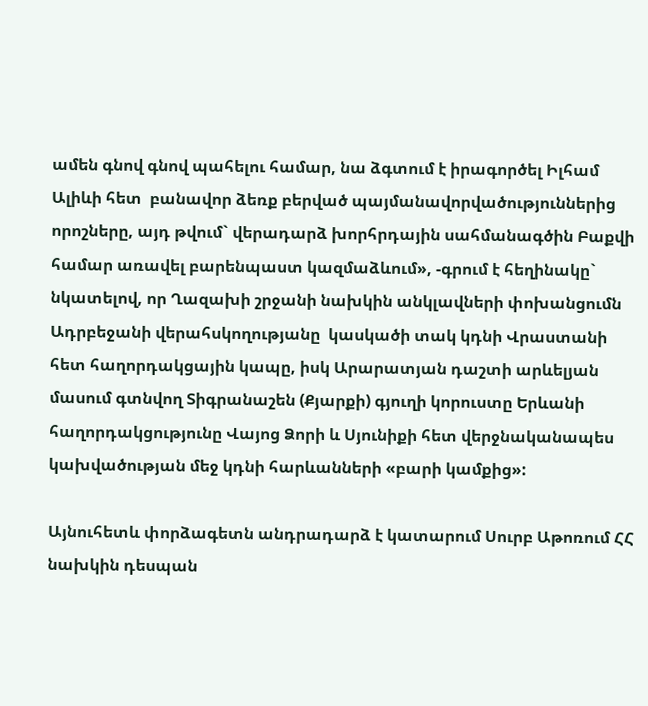ամեն գնով գնով պահելու համար, նա ձգտում է իրագործել Իլհամ Ալիևի հետ  բանավոր ձեռք բերված պայմանավորվածություններից որոշները, այդ թվում` վերադարձ խորհրդային սահմանագծին Բաքվի համար առավել բարենպաստ կազմաձևում», -գրում է հեղինակը` նկատելով, որ Ղազախի շրջանի նախկին անկլավների փոխանցումն Ադրբեջանի վերահսկողությանը  կասկածի տակ կդնի Վրաստանի հետ հաղորդակցային կապը, իսկ Արարատյան դաշտի արևելյան մասում գտնվող Տիգրանաշեն (Քյարքի) գյուղի կորուստը Երևանի հաղորդակցությունը Վայոց Ձորի և Սյունիքի հետ վերջնականապես կախվածության մեջ կդնի հարևանների «բարի կամքից»:

Այնուհետև փորձագետն անդրադարձ է կատարում Սուրբ Աթոռում ՀՀ նախկին դեսպան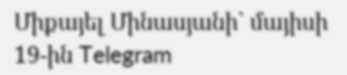Միքայել Մինասյանի` մայիսի 19-ին Telegram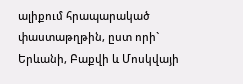ալիքում հրապարակած փաստաթղթին, ըստ որի` Երևանի, Բաքվի և Մոսկվայի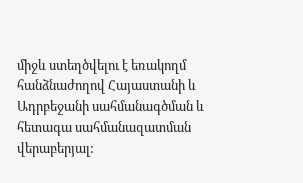միջև ստեղծվելու է եռակողմ հանձնաժողով Հայաստանի և Ադրբեջանի սահմանագծման և հետագա սահմանազատման վերաբերյալ: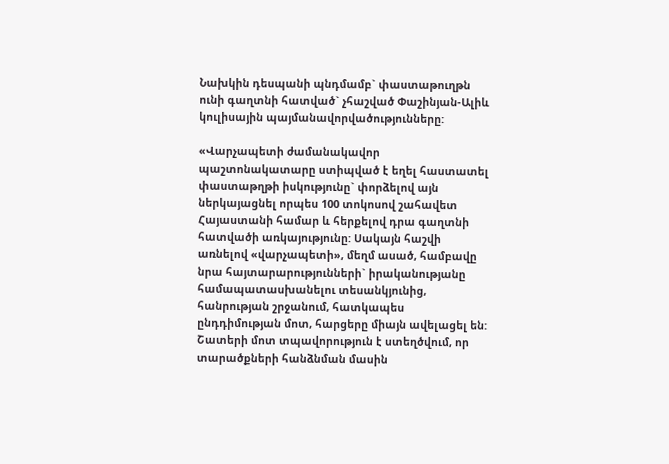Նախկին դեսպանի պնդմամբ` փաստաթուղթն ունի գաղտնի հատված` չհաշված Փաշինյան-Ալիև կուլիսային պայմանավորվածությունները:

«Վարչապետի ժամանակավոր պաշտոնակատարը ստիպված է եղել հաստատել փաստաթղթի իսկությունը` փորձելով այն ներկայացնել որպես 100 տոկոսով շահավետ Հայաստանի համար և հերքելով դրա գաղտնի հատվածի առկայությունը: Սակայն հաշվի առնելով «վարչապետի», մեղմ ասած, համբավը նրա հայտարարությունների` իրականությանը համապատասխանելու տեսանկյունից, հանրության շրջանում, հատկապես ընդդիմության մոտ, հարցերը միայն ավելացել են: Շատերի մոտ տպավորություն է ստեղծվում, որ տարածքների հանձնման մասին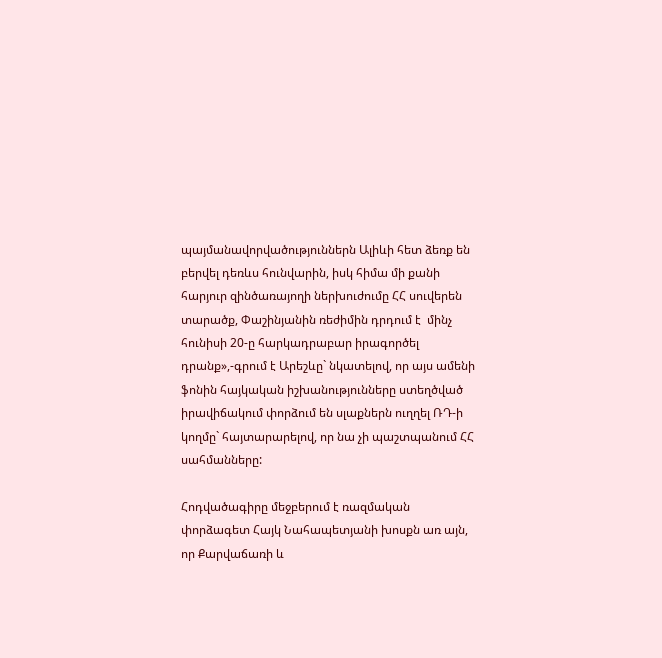պայմանավորվածություններն Ալիևի հետ ձեռք են բերվել դեռևս հունվարին, իսկ հիմա մի քանի հարյուր զինծառայողի ներխուժումը ՀՀ սուվերեն տարածք, Փաշինյանին ռեժիմին դրդում է  մինչ հունիսի 20-ը հարկադրաբար իրագործել դրանք»,-գրում է Արեշևը` նկատելով, որ այս ամենի ֆոնին հայկական իշխանությունները ստեղծված իրավիճակում փորձում են սլաքներն ուղղել ՌԴ-ի կողմը` հայտարարելով, որ նա չի պաշտպանում ՀՀ սահմանները:

Հոդվածագիրը մեջբերում է ռազմական փորձագետ Հայկ Նահապետյանի խոսքն առ այն, որ Քարվաճառի և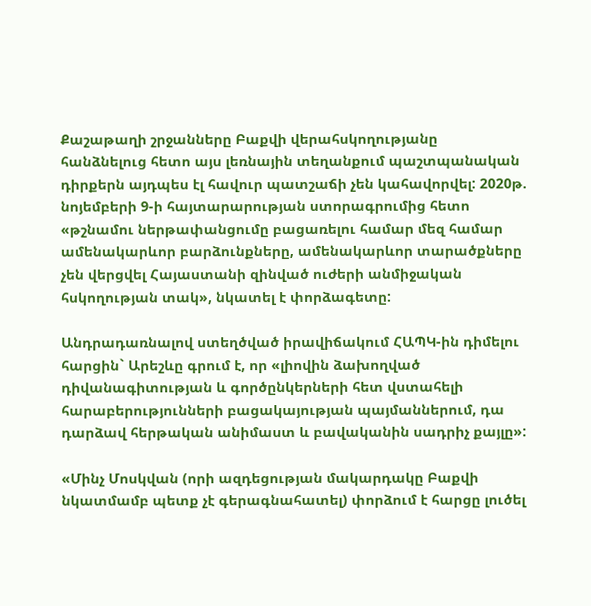Քաշաթաղի շրջանները Բաքվի վերահսկողությանը հանձնելուց հետո այս լեռնային տեղանքում պաշտպանական դիրքերն այդպես էլ հավուր պատշաճի չեն կահավորվել: 2020թ. նոյեմբերի 9-ի հայտարարության ստորագրումից հետո «թշնամու ներթափանցումը բացառելու համար մեզ համար ամենակարևոր բարձունքները, ամենակարևոր տարածքները չեն վերցվել Հայաստանի զինված ուժերի անմիջական հսկողության տակ», նկատել է փորձագետը:

Անդրադառնալով ստեղծված իրավիճակում ՀԱՊԿ-ին դիմելու հարցին` Արեշևը գրում է, որ «լիովին ձախողված  դիվանագիտության և գործընկերների հետ վստահելի հարաբերությունների բացակայության պայմաններում, դա դարձավ հերթական անիմաստ և բավականին սադրիչ քայլը»:

«Մինչ Մոսկվան (որի ազդեցության մակարդակը Բաքվի նկատմամբ պետք չէ գերագնահատել) փորձում է հարցը լուծել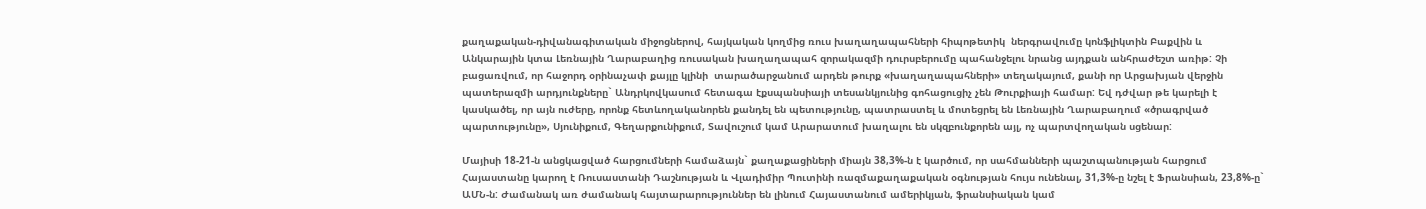քաղաքական-դիվանագիտական միջոցներով, հայկական կողմից ռուս խաղաղապահների հիպոթետիկ  ներգրավումը կոնֆլիկտին Բաքվին և Անկարային կտա Լեռնային Ղարաբաղից ռուսական խաղաղապահ զորակազմի դուրսբերումը պահանջելու նրանց այդքան անհրաժեշտ առիթ: Չի բացառվում, որ հաջորդ օրինաչափ քայլը կլինի  տարածարջանում արդեն թուրք «խաղաղապահների» տեղակայում, քանի որ Արցախյան վերջին պատերազմի արդյունքները` Անդրկովկասում հետագա էքսպանսիայի տեսանկյունից գոհացուցիչ չեն Թուրքիայի համար: Եվ դժվար թե կարելի է կասկածել, որ այն ուժերը, որոնք հետևողականորեն քանդել են պետությունը, պատրաստել և մոտեցրել են Լեռնային Ղարաբաղում «ծրագրված պարտությունը», Սյունիքում, Գեղարքունիքում, Տավուշում կամ Արարատում խաղալու են սկզբունքորեն այլ, ոչ պարտվողական սցենար:

Մայիսի 18-21-ն անցկացված հարցումների համաձայն` քաղաքացիների միայն 38,3%-ն է կարծում, որ սահմանների պաշտպանության հարցում Հայաստանը կարող է Ռուսաստանի Դաշնության և Վլադիմիր Պուտինի ռազմաքաղաքական օգնության հույս ունենալ, 31,3%-ը նշել է Ֆրանսիան, 23,8%-ը` ԱՄՆ-ն: Ժամանակ առ ժամանակ հայտարարություններ են լինում Հայաստանում ամերիկյան, ֆրանսիական կամ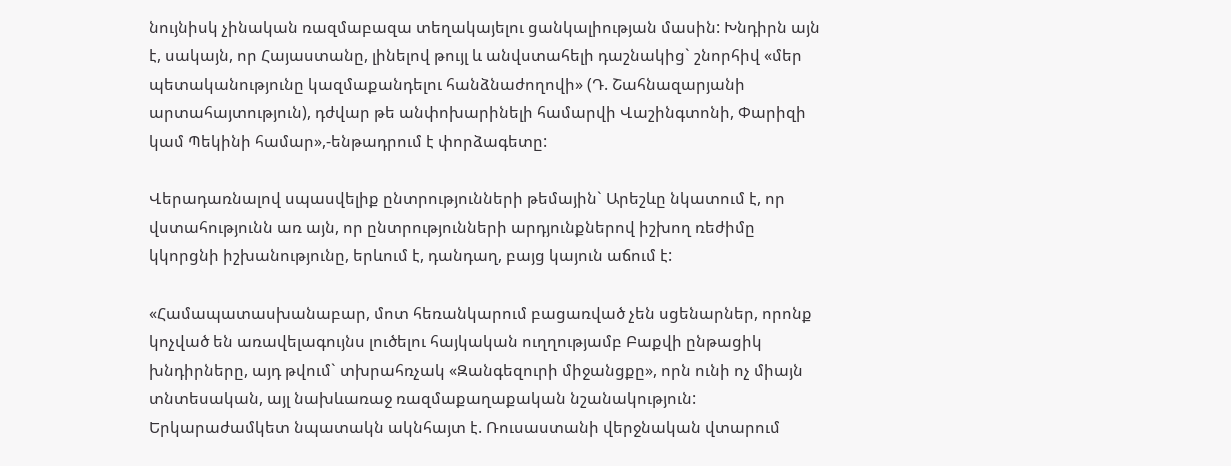նույնիսկ չինական ռազմաբազա տեղակայելու ցանկալիության մասին: Խնդիրն այն է, սակայն, որ Հայաստանը, լինելով թույլ և անվստահելի դաշնակից` շնորհիվ «մեր պետականությունը կազմաքանդելու հանձնաժողովի» (Դ. Շահնազարյանի արտահայտություն), դժվար թե անփոխարինելի համարվի Վաշինգտոնի, Փարիզի կամ Պեկինի համար»,-ենթադրում է փորձագետը:

Վերադառնալով սպասվելիք ընտրությունների թեմային` Արեշևը նկատում է, որ վստահությունն առ այն, որ ընտրությունների արդյունքներով իշխող ռեժիմը կկորցնի իշխանությունը, երևում է, դանդաղ, բայց կայուն աճում է:

«Համապատասխանաբար, մոտ հեռանկարում բացառված չեն սցենարներ, որոնք կոչված են առավելագույնս լուծելու հայկական ուղղությամբ Բաքվի ընթացիկ խնդիրները, այդ թվում` տխրահռչակ «Զանգեզուրի միջանցքը», որն ունի ոչ միայն տնտեսական, այլ նախևառաջ ռազմաքաղաքական նշանակություն: Երկարաժամկետ նպատակն ակնհայտ է. Ռուսաստանի վերջնական վտարում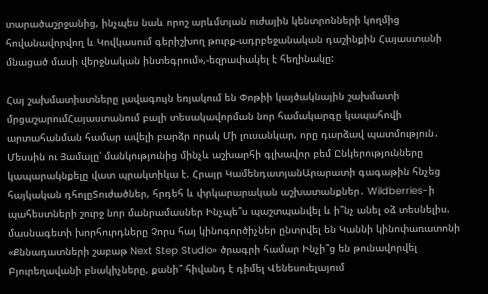տարածաշրջանից, ինչպես նաև որոշ արևմտյան ուժային կենտրոնների կողմից հովանավորվող և Կովկասում գերիշխող թուրք-ադրբեջանական դաշինքին Հայաստանի մնացած մասի վերջնական ինտեգրում»,-եզրափակել է հեղինակը:

Հայ շախմատիստները լավագույն եռյակում են Փոթիի կայծակնային շախմատի մրցաշարումՀայաստանում բալի տեսակավորման նոր համակարգը կապահովի արտահանման համար ավելի բարձր որակ Մի լուսանկար, որը դարձավ պատմություն․ Մեսսին ու Յամալը՝ մանկությունից մինչև աշխարհի գլխավոր բեմ Ընկերությունները կապարակնքելը վատ պրակտիկա է. Հրայր ԿամենդատյանԱրարատի գագաթին հնչեց հայկական դհոլըՏուժածներ, հրդեհ և փրկարարական աշխատանքներ․ Wildberries-ի պահեստների շուրջ նոր մանրամասներ Ինչպե՞ս պաշտպանվել և ի՞նչ անել օձ տեսնելիս. մասնագետի խորհուրդները Չորս հայ կինոգործիչներ ընտրվել են Կաննի կինոփառատոնի «Քննադատների շաբաթ Next Step Studio» ծրագրի համար Ինչի՞ց են թունավորվել Բյուրեղավանի բնակիչները, քանի՞ հիվանդ է դիմել Վենեսուելայում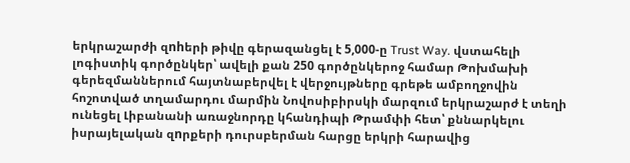երկրաշարժի զnhերի թիվը գերազանցել է 5,000-ը Trust Way. վստահելի լոգիստիկ գործընկեր՝ ավելի քան 250 գործընկերոջ համար Թոխմախի գերեզմաններում հայտնաբերվել է վերջույթները գրեթե ամբողջովին հոշոտված տղամարդու մարմին Նովոսիբիրսկի մարզում երկրաշարժ է տեղի ունեցել Լիբանանի առաջնորդը կհանդիպի Թրամփի հետ՝ քննարկելու իսրայելական զnրքերի դուրսբերման հարցը երկրի հարավից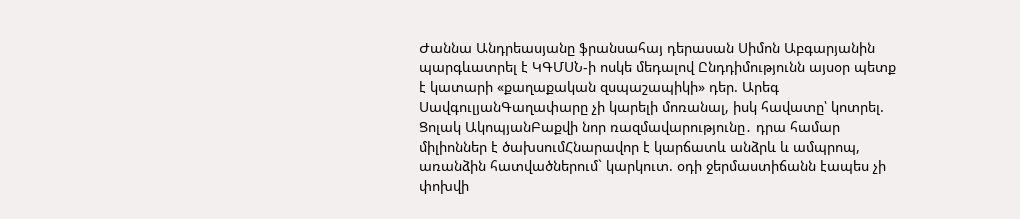Ժաննա Անդրեասյանը ֆրանսահայ դերասան Սիմոն Աբգարյանին պարգևատրել է ԿԳՄՍՆ-ի ոսկե մեդալով Ընդդիմությունն այսօր պետք է կատարի «քաղաքական զսպաշապիկի» դեր. Արեգ ՍավգուլյանԳաղափարը չի կարելի մոռանալ, իսկ հավատը՝ կոտրել. Ցոլակ ԱկոպյանԲաքվի նոր ռազմավարությունը․ դրա համար միլիոններ է ծախսումՀնարավոր է կարճատև անձրև և ամպրոպ, առանձին հատվածներում` կարկուտ. օդի ջերմաստիճանն էապես չի փոխվի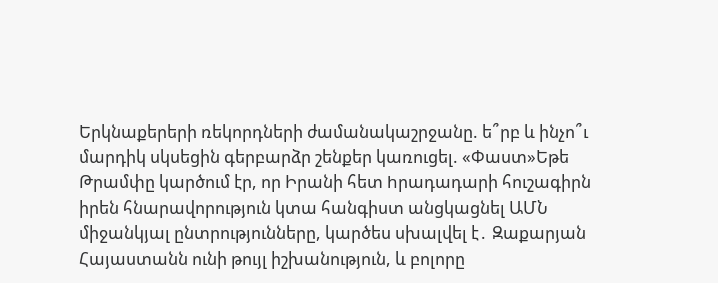Երկնաքերերի ռեկորդների ժամանակաշրջանը. ե՞րբ և ինչո՞ւ մարդիկ սկսեցին գերբարձր շենքեր կառուցել. «Փաստ»Եթե Թրամփը կարծում էր, որ Իրանի հետ hրադադարի հուշագիրն իրեն հնարավորություն կտա հանգիստ անցկացնել ԱՄՆ միջանկյալ ընտրությունները, կարծես սխալվել է․ Զաքարյան Հայաստանն ունի թույլ իշխանություն, և բոլորը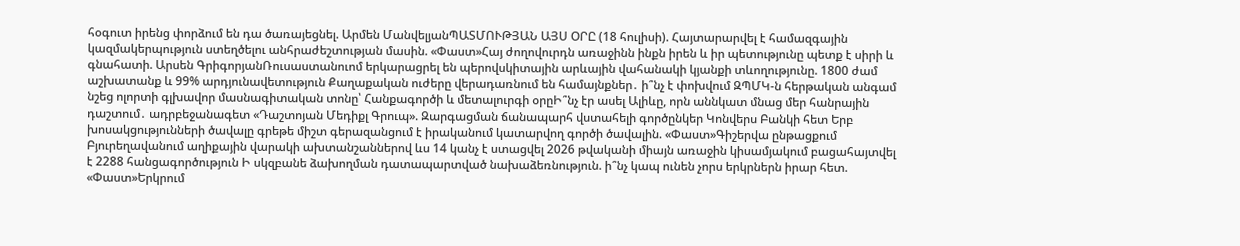հօգուտ իրենց փորձում են դա ծառայեցնել. Արմեն ՄանվելյանՊԱՏՄՈՒԹՅԱՆ ԱՅՍ ՕՐԸ (18 հուլիսի). Հայտարարվել է համազգային կազմակերպություն ստեղծելու անհրաժեշտության մասին. «Փաստ»Հայ ժողովուրդն առաջինն ինքն իրեն և իր պետությունը պետք է սիրի և գնահատի. Արսեն ԳրիգորյանՌուսաստանուոմ երկարացրել են պերովսկիտային արևային վահանակի կյանքի տևողությունը. 1800 ժամ աշխատանք և 99% արդյունավետություն Քաղաքական ուժերը վերադառնում են համայնքներ․ ի՞նչ է փոխվում ԶՊՄԿ-ն հերթական անգամ նշեց ոլորտի գլխավոր մասնագիտական տոնը՝ Հանքագործի և մետալուրգի օրըԻ՞նչ էր ասել Ալիևը, որն աննկատ մնաց մեր հանրային դաշտում․ ադրբեջանագետ «Դաշտոյան Մեդիքլ Գրուպ». Զարգացման ճանապարհ վստահելի գործընկեր Կոնվերս Բանկի հետ Երբ խոսակցությունների ծավալը գրեթե միշտ գերազանցում է իրականում կատարվող գործի ծավալին. «Փաստ»Գիշերվա ընթացքում Բյուրեղավանում աղիքային վարակի ախտանշաններով ևս 14 կանչ է ստացվել 2026 թվականի միայն առաջին կիսամյակում բացահայտվել է 2288 հանցագործություն Ի սկզբանե ձախողման դատապարտված նախաձեռնություն. ի՞նչ կապ ունեն չորս երկրներն իրար հետ. «Փաստ»Երկրում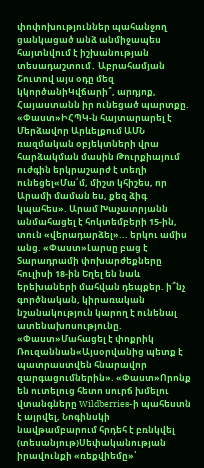փոփոխություններ պահանջող ցանկացած անձ անմիջապես հայտնվում է իշխանության տեսադաշտում․ Աբրահամյան Շուտով այս օդը մեզ կկործանիԿվճարի՞, արդյոք, Հայաստանն իր ունեցած պարտքը. «Փաստ»ԻՀՊԿ-ն հայտարարել է Մերձավոր Արևելքում ԱՄՆ ռազմական օբյեկտների վրա հարձակման մասին Թուրքիայում ուժգին երկրաշարժ է տեղի ունեցել«Մա՛մ, միշտ կհիշես, որ Արամի մաման ես, քեզ ձիգ կպահես». Արամ Խաչատրյանն անմահացել է հոկտեմբերի 15-ին, տուն «վերադարձել»... երկու ամիս անց. «Փաստ»Լարսը բաց է Տարադրամի փոխարժեքները հուլիսի 18-ին Եղել են նաև երեխաների մահվան դեպքեր. ի՞նչ գործնական, կիրառական նշանակություն կարող է ունենալ ատենախոսությունը. «Փաստ»Մահացել է փոքրիկ Ռուզաննան«Այսօրվանից պետք է պատրաստվեն հնարավոր զարգացումներին». «Փաստ»Որոնք են ուտելուց հետո սուրճ խմելու վտանգները Wildberries-ի պահեստն է այրվել, Նոգինսկի նավթամբարում հրդեհ է բռնկվել (տեսանյութ)Սեփականության իրավունքի «ռեքվիեմը»՝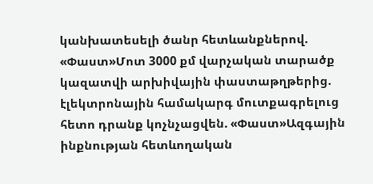կանխատեսելի ծանր հետևանքներով. «Փաստ»Մոտ 3000 քմ վարչական տարածք կազատվի արխիվային փաստաթղթերից. էլեկտրոնային համակարգ մուտքագրելուց հետո դրանք կոչնչացվեն. «Փաստ»Ազգային ինքնության հետևողական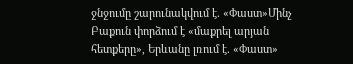ջնջումը շարունակվում է. «Փաստ»Մինչ Բաքուն փորձում է «մաքրել արյան հետքերը», Երևանը լռում է. «Փաստ»